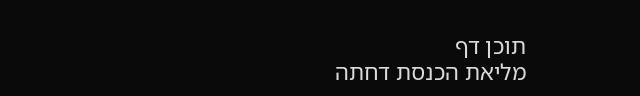תוכן דף
מליאת הכנסת דחתה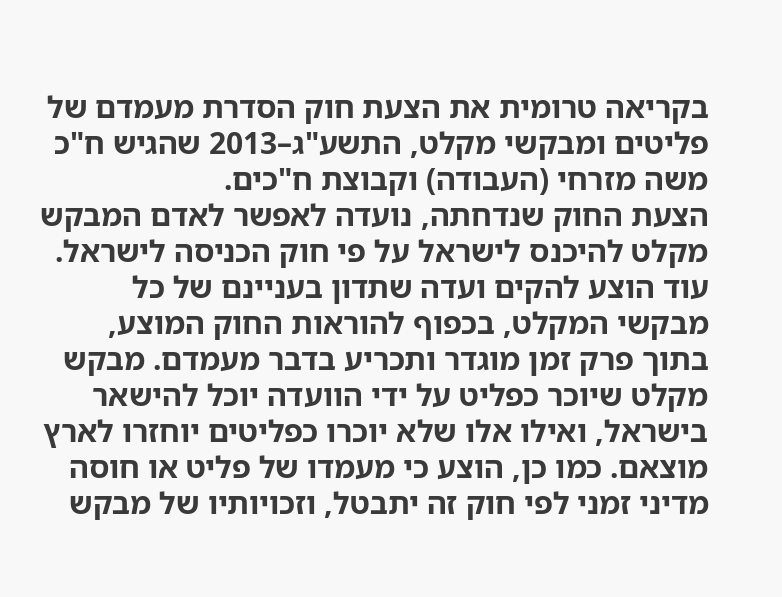בקריאה טרומית את הצעת חוק הסדרת מעמדם של פליטים ומבקשי מקלט, התשע"ג–2013 שהגיש ח"כ משה מזרחי (העבודה) וקבוצת ח"כים.
הצעת החוק שנדחתה, נועדה לאפשר לאדם המבקש מקלט להיכנס לישראל על פי חוק הכניסה לישראל. עוד הוצע להקים ועדה שתדון בעניינם של כל מבקשי המקלט, בכפוף להוראות החוק המוצע, בתוך פרק זמן מוגדר ותכריע בדבר מעמדם. מבקש מקלט שיוכר כפליט על ידי הוועדה יוכל להישאר בישראל, ואילו אלו שלא יוכרו כפליטים יוחזרו לארץ מוצאם. כמו כן, הוצע כי מעמדו של פליט או חוסה מדיני זמני לפי חוק זה יתבטל, וזכויותיו של מבקש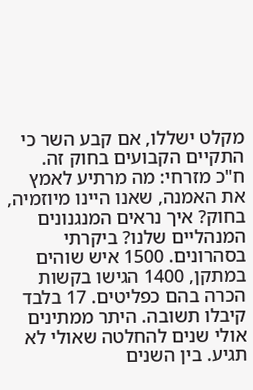מקלט ישללו, אם קבע השר כי התקיים הקבועים בחוק זה.
ח"כ מזרחי: מה מרתיע לאמץ את האמנה, שאנו היינו מיוזמיה, בחוק? איך נראים המנגנונים המנהליים שלנו? ביקרתי בסהרונים. 1500 איש שוהים במתקן, 1400 הגישו בקשות הכרה בהם כפליטים. 17 בלבד קיבלו תשובה. היתר ממתינים אולי שנים להחלטה שאולי לא תגיע. בין השנים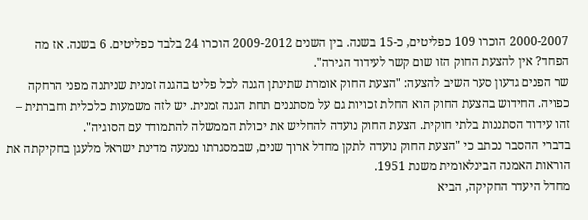2000-2007 הוכרו 109 כפליטים, כ-15 בשנה. בין השנים 2009-2012 הוכרו 24 בלבד כפליטים. 6 בשנה. אז מה הפחד? אין להצעת החוק הזו שום קשר לעידוד הגירה".
שר הפנים גדעון סער השיב להצעה: "הצעת החוק אומרת שתינתן הגנה לכל פליט בהגנה זמנית שניתנה מפני הרחקה כפויה. החידוש בהצעת החוק הוא החלת זכויות גם על מסתננים תחת הגנה זמנית. יש לזה משמעות כלכלית וחברתית – זהו עידוד הסתננות בלתי חוקית. הצעת החוק נועדה להחליש את יכולת הממשלה להתמודד עם הסוגיה".
בדברי ההסבר נכתב כי "הצעת החוק נועדה לתקן מחדל ארוך שנים, שבמסגרתו נמנעה מדינת ישראל מלעגן בחקיקתה את הוראות האמנה הבינלאומית משנת 1951.
מחדל היעדר החקיקה, הביא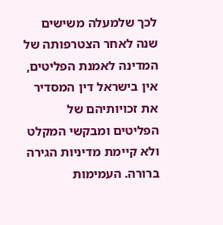לכך שלמעלה משישים שנה לאחר הצטרפותה של המדינה לאמנת הפליטים, אין בישראל דין המסדיר את זכויותיהם של הפליטים ומבקשי המקלט ולא קיימת מדיניות הגירה ברורה. העמימות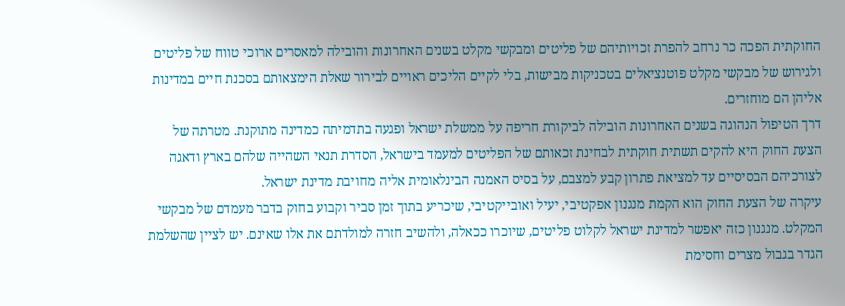החוקתית הפכה כר נרחב להפרת זכויותיהם של פליטים ומבקשי מקלט בשנים האחרונות והובילה למאסרים ארוכי טווח של פליטים ולגירוש של מבקשי מקלט פוטנציאלים בטכניקות מבישות, בלי לקיים הליכים ראויים לבירור שאלת הימצאותם בסכנת חיים במדינות אליהן הם מוחזרים.
דרך הטיפול הנהוגה בשנים האחרונות הובילה לביקורת חריפה על ממשלת ישראל ופגעה בתדמיתה כמדינה מתוקנת. מטרתה של הצעת החוק היא להקים תשתית חוקתית לבחינת זכאותם של הפליטים למעמד בישראל, הסדרת תנאי השהייה שלהם בארץ ודאגה לצורכיהם הבסיסיים עד למציאת פתרון קבע למצבם, על בסיס האמנה הבינלאומית אליה מחויבת מדינת ישראל.
עיקרה של הצעת החוק הוא הקמת מנגנון אפקטיבי, יעיל ואובייקטיבי, שיכריע בתוך זמן סביר וקבוע בחוק בדבר מעמדם של מבקשי המקלט. מנגנון כזה יאפשר למדינת ישראל לקלוט פליטים, שיוכרו ככאלה, ולהשיב חזרה למולדתם את אלו שאינם. יש לציין שהשלמת הגדר בגבול מצרים וחסימת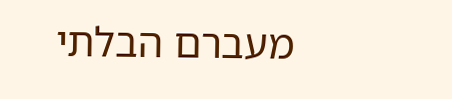מעברם הבלתי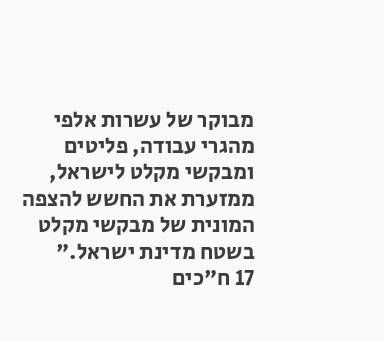מבוקר של עשרות אלפי מהגרי עבודה, פליטים ומבקשי מקלט לישראל, ממזערת את החשש להצפה המונית של מבקשי מקלט בשטח מדינת ישראל."
17 ח"כים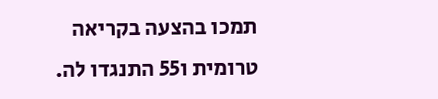תמכו בהצעה בקריאה טרומית ו55 התנגדו לה.